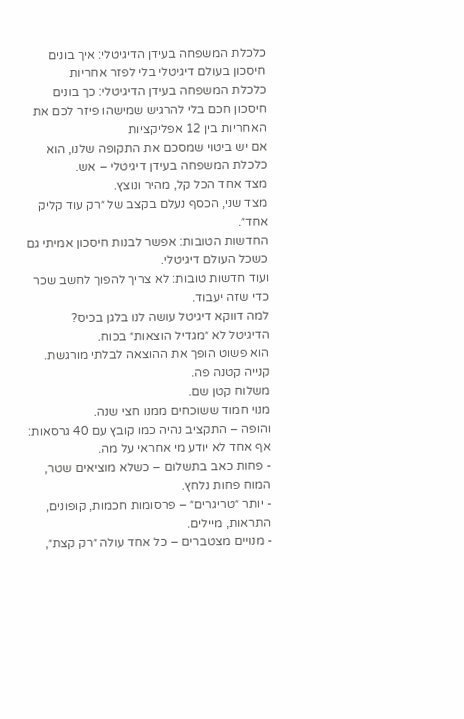כלכלת המשפחה בעידן הדיגיטלי: איך בונים חיסכון בעולם דיגיטלי בלי לפזר אחריות
כלכלת המשפחה בעידן הדיגיטלי: כך בונים חיסכון חכם בלי להרגיש שמישהו פיזר לכם את האחריות בין 12 אפליקציות
אם יש ביטוי שמסכם את התקופה שלנו, הוא כלכלת המשפחה בעידן דיגיטלי – אש.
מצד אחד הכל קל, מהיר ונוצץ.
מצד שני, הכסף נעלם בקצב של ״רק עוד קליק אחד״.
החדשות הטובות: אפשר לבנות חיסכון אמיתי גם כשכל העולם דיגיטלי.
ועוד חדשות טובות: לא צריך להפוך לחשב שכר כדי שזה יעבוד.
למה דווקא דיגיטל עושה לנו בלגן בכיס?
הדיגיטל לא ״מגדיל הוצאות״ בכוח.
הוא פשוט הופך את ההוצאה לבלתי מורגשת.
קנייה קטנה פה.
משלוח קטן שם.
מנוי חמוד ששוכחים ממנו חצי שנה.
והופה – התקציב נהיה כמו קובץ עם 40 גרסאות: אף אחד לא יודע מי אחראי על מה.
- פחות כאב בתשלום – כשלא מוציאים שטר, המוח פחות נלחץ.
- יותר ״טריגרים״ – פרסומות חכמות, קופונים, התראות, מיילים.
- מנויים מצטברים – כל אחד עולה ״רק קצת״,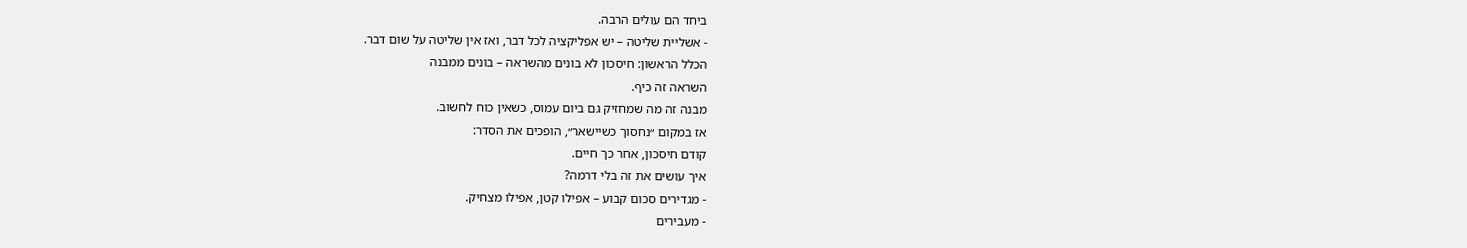ביחד הם עולים הרבה.
- אשליית שליטה – יש אפליקציה לכל דבר, ואז אין שליטה על שום דבר.
הכלל הראשון: חיסכון לא בונים מהשראה – בונים ממבנה
השראה זה כיף.
מבנה זה מה שמחזיק גם ביום עמוס, כשאין כוח לחשוב.
אז במקום ״נחסוך כשיישאר״, הופכים את הסדר:
קודם חיסכון, אחר כך חיים.
איך עושים את זה בלי דרמה?
- מגדירים סכום קבוע – אפילו קטן, אפילו מצחיק.
- מעבירים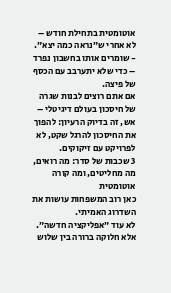אוטומטית בתחילת חודש – לא אחרי ש״נראה כמה יצא״.
- שומרים אותו בחשבון נפרד – כדי שלא יתערבב עם הכסף של פיצה.
אם אתם רוצים לבנות שגרה של חיסכון בעולם דיגיטלי – אש, זה בדיוק הרעיון: להפוך את החיסכון להרגל שקט, לא לפרויקט עם זיקוקים.
3 שכבות של סדר: מה רואים, מה מחליטים, ומה קורה אוטומטית
כאן רוב המשפחות עושות את השדרוג האמיתי.
לא עוד ״אפליקציה חדשה״.
אלא חלוקה ברורה בין שלוש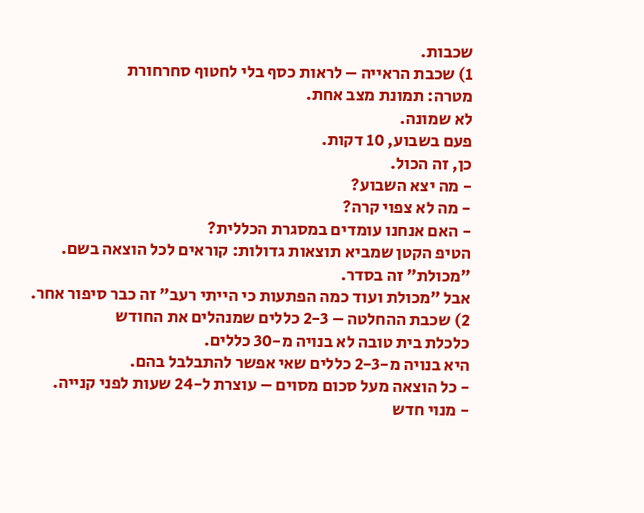שכבות.
1) שכבת הראייה – לראות כסף בלי לחטוף סחרחורת
מטרה: תמונת מצב אחת.
לא שמונה.
פעם בשבוע, 10 דקות.
כן, זה הכול.
- מה יצא השבוע?
- מה לא צפוי קרה?
- האם אנחנו עומדים במסגרת הכללית?
הטיפ הקטן שמביא תוצאות גדולות: קוראים לכל הוצאה בשם.
״מכולת״ זה בסדר.
אבל ״מכולת ועוד כמה הפתעות כי הייתי רעב״ זה כבר סיפור אחר.
2) שכבת ההחלטה – 2-3 כללים שמנהלים את החודש
כלכלת בית טובה לא בנויה מ-30 כללים.
היא בנויה מ-2-3 כללים שאי אפשר להתבלבל בהם.
- כל הוצאה מעל סכום מסוים – עוצרת ל-24 שעות לפני קנייה.
- מנוי חדש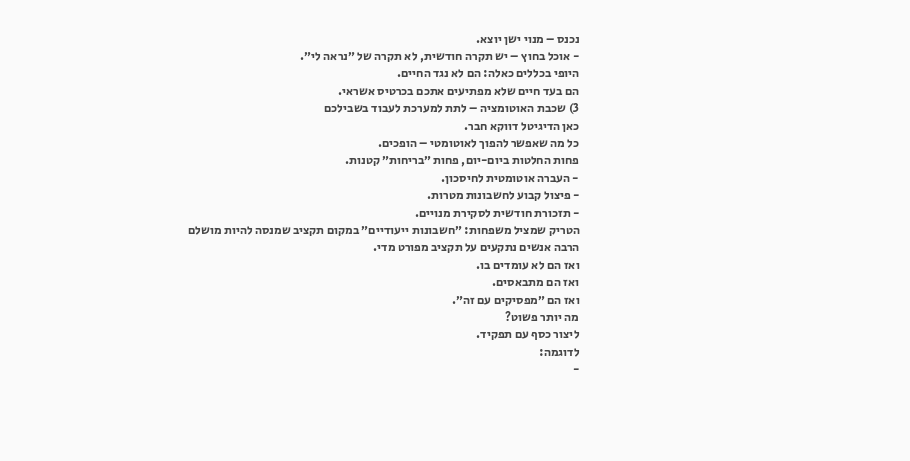נכנס – מנוי ישן יוצא.
- אוכל בחוץ – יש תקרה חודשית, לא תקרה של ״נראה לי״.
היופי בכללים כאלה: הם לא נגד החיים.
הם בעד חיים שלא מפתיעים אתכם בכרטיס אשראי.
3) שכבת האוטומציה – לתת למערכת לעבוד בשבילכם
כאן הדיגיטל דווקא חבר.
כל מה שאפשר להפוך לאוטומטי – הופכים.
פחות החלטות ביום-יום, פחות ״בריחות״ קטנות.
- העברה אוטומטית לחיסכון.
- פיצול קבוע לחשבונות מטרות.
- תזכורת חודשית לסקירת מנויים.
הטריק שמציל משפחות: ״חשבונות ייעודיים״ במקום תקציב שמנסה להיות מושלם
הרבה אנשים נתקעים על תקציב מפורט מדי.
ואז הם לא עומדים בו.
ואז הם מתבאסים.
ואז הם ״מפסיקים עם זה״.
מה יותר פשוט?
ליצור כסף עם תפקיד.
לדוגמה:
-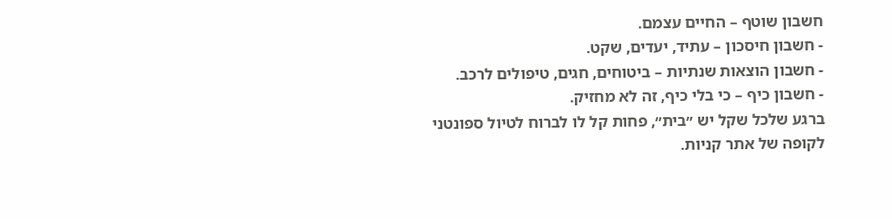חשבון שוטף – החיים עצמם.
- חשבון חיסכון – עתיד, יעדים, שקט.
- חשבון הוצאות שנתיות – ביטוחים, חגים, טיפולים לרכב.
- חשבון כיף – כי בלי כיף, זה לא מחזיק.
ברגע שלכל שקל יש ״בית״, פחות קל לו לברוח לטיול ספונטני לקופה של אתר קניות.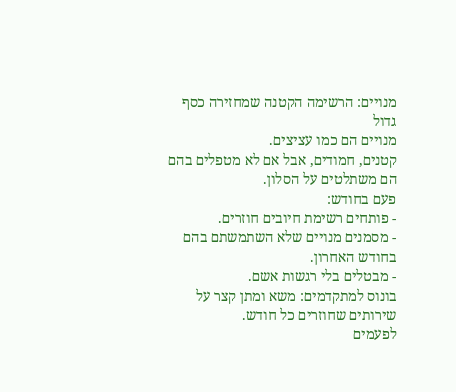מנויים: הרשימה הקטנה שמחזירה כסף גדול
מנויים הם כמו עציצים.
קטנים, חמודים, אבל אם לא מטפלים בהם הם משתלטים על הסלון.
פעם בחודש:
- פותחים רשימת חיובים חוזרים.
- מסמנים מנויים שלא השתמשתם בהם בחודש האחרון.
- מבטלים בלי רגשות אשם.
בונוס למתקדמים: משא ומתן קצר על שירותים שחוזרים כל חודש.
לפעמים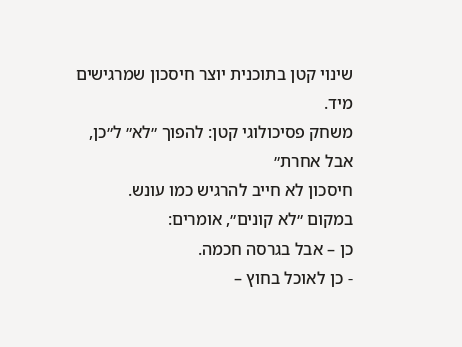שינוי קטן בתוכנית יוצר חיסכון שמרגישים מיד.
משחק פסיכולוגי קטן: להפוך ״לא״ ל״כן, אבל אחרת״
חיסכון לא חייב להרגיש כמו עונש.
במקום ״לא קונים״, אומרים:
כן – אבל בגרסה חכמה.
- כן לאוכל בחוץ –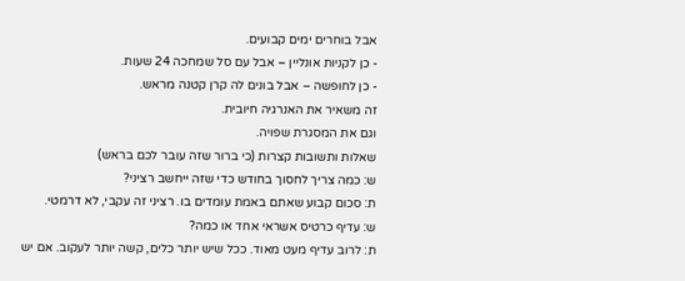אבל בוחרים ימים קבועים.
- כן לקניות אונליין – אבל עם סל שמחכה 24 שעות.
- כן לחופשה – אבל בונים לה קרן קטנה מראש.
זה משאיר את האנרגיה חיובית.
וגם את המסגרת שפויה.
שאלות ותשובות קצרות (כי ברור שזה עובר לכם בראש)
ש: כמה צריך לחסוך בחודש כדי שזה ייחשב רציני?
ת: סכום קבוע שאתם באמת עומדים בו. רציני זה עקבי, לא דרמטי.
ש: עדיף כרטיס אשראי אחד או כמה?
ת: לרוב עדיף מעט מאוד. ככל שיש יותר כלים, קשה יותר לעקוב. אם יש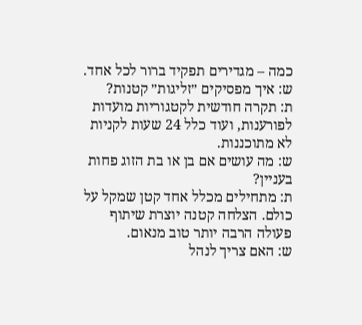כמה – מגדירים תפקיד ברור לכל אחד.
ש: איך מפסיקים ״זליגות״ קטנות?
ת: תקרה חודשית לקטגוריות מועדות לפורענות, ועוד כלל 24 שעות לקניות לא מתוכננות.
ש: מה עושים אם בן או בת הזוג פחות בעניין?
ת: מתחילים מכלל אחד קטן שמקל על כולם. הצלחה קטנה יוצרת שיתוף פעולה הרבה יותר טוב מנאום.
ש: האם צריך לנהל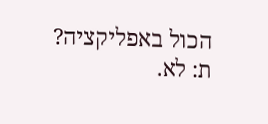הכול באפליקציה?
ת: לא.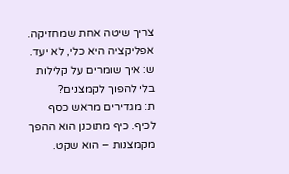צריך שיטה אחת שמחזיקה. אפליקציה היא כלי, לא יעד.
ש: איך שומרים על קלילות בלי להפוך לקמצנים?
ת: מגדירים מראש כסף לכיף. כיף מתוכנן הוא ההפך מקמצנות – הוא שקט.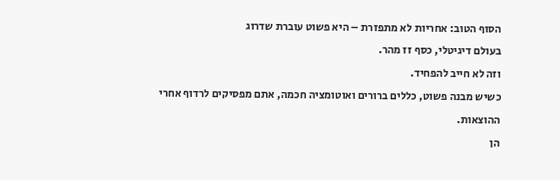הסוף הטוב: אחריות לא מתפזרת – היא פשוט עוברת שדרוג
בעולם דיגיטלי, כסף זז מהר.
וזה לא חייב להפחיד.
כשיש מבנה פשוט, כללים ברורים ואוטומציה חכמה, אתם מפסיקים לרדוף אחרי ההוצאות.
הן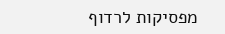מפסיקות לרדוף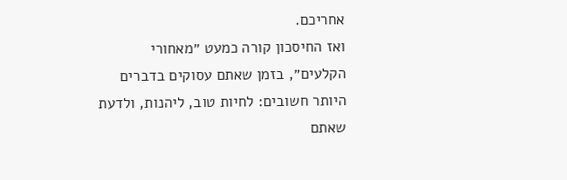אחריכם.
ואז החיסכון קורה כמעט ״מאחורי הקלעים״, בזמן שאתם עסוקים בדברים היותר חשובים: לחיות טוב, ליהנות, ולדעת שאתם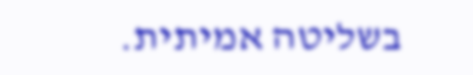בשליטה אמיתית.